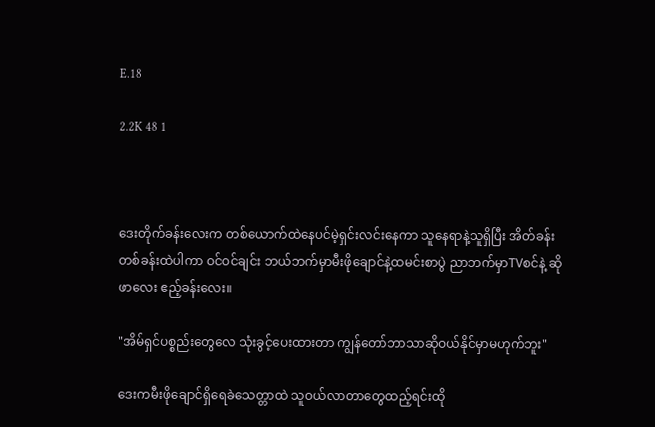E.18

2.2K 48 1



ဒေးတိုက်ခန်းလေးက တစ်ယောက်ထဲနေပင်မဲ့ရှင်းလင်းနေကာ သူနေရာနဲ့သူရှိပြီး အိတ်ခန်းတစ်ခန်းထဲပါကာ ဝင်ဝင်ချင်း ဘယ်ဘက်မှာမီးဖိုချောင်နဲ့ထမင်းစာပွဲ ညာဘက်မှာTVစင်နဲ့ ဆိုဖာလေး ဧည့်ခန်းလေး။

"အိမ်ရှင်ပစ္စည်းတွေလေ သုံးခွင့်ပေးထားတာ ကျွန်တော်ဘာသာဆိုဝယ်နိုင်မှာမဟုက်ဘူး"

ဒေးကမီးဖိုချောင်ရှိရေခဲသေတ္တာထဲ သူဝယ်လာတာတွေထည့်ရင်းထို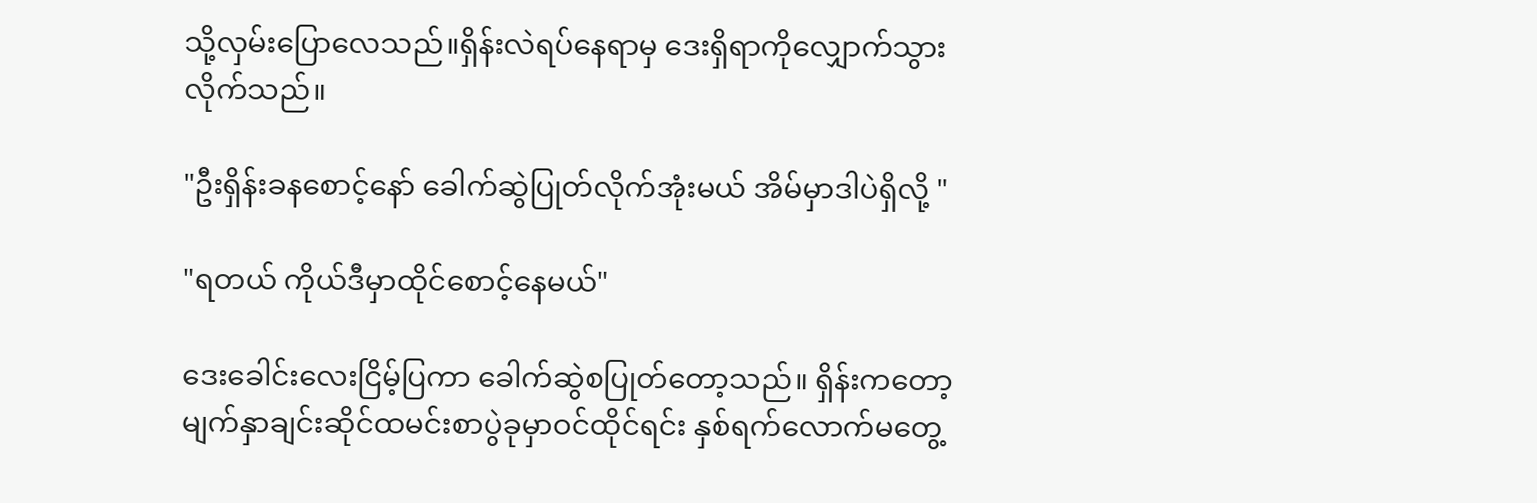သို့လှမ်းပြောလေသည်။ရှိန်းလဲရပ်နေရာမှ ဒေးရှိရာကိုလျှောက်သွားလိုက်သည်။

"ဦးရှိန်းခနစောင့်နော် ခေါက်ဆွဲပြုတ်လိုက်အုံးမယ် အိမ်မှာဒါပဲရှိလို့ "

"ရတယ် ကိုယ်ဒီမှာထိုင်စောင့်နေမယ်"

ဒေးခေါင်းလေးငြိမ့်ပြကာ ခေါက်ဆွဲစပြုတ်တော့သည်။ ရှိန်းကတော့မျက်နှာချင်းဆိုင်ထမင်းစာပွဲခုမှာဝင်ထိုင်ရင်း နှစ်ရက်လောက်မတွေ့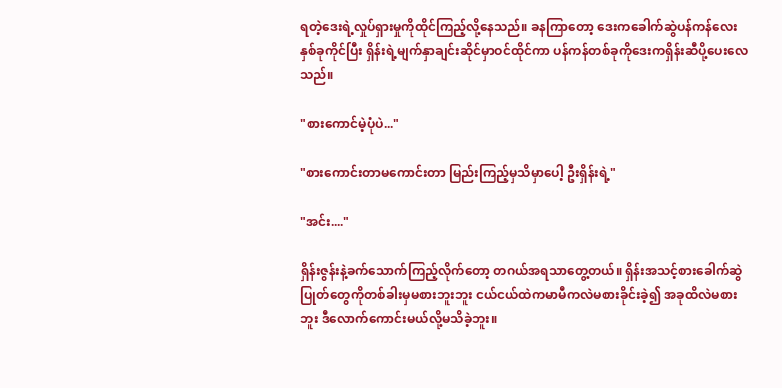ရတဲ့ဒေးရဲ့လှုပ်ရှားမှုကိုထိုင်ကြည့်လို့နေသည်။ ခနကြာတော့ ဒေးကခေါက်ဆွဲပန်ကန်လေးနှစ်ခုကိုင်ပြီး ရှိန်းရဲ့မျက်နှာချင်းဆိုင်မှာဝင်ထိုင်ကာ ပန်ကန်တစ်ခုကိုဒေးကရှိန်းဆီပို့ပေးလေသည်။

"စားကောင်မဲ့ပုံပဲ..."

"စားကောင်းတာမကောင်းတာ မြည်းကြည့်မှသိမှာပေါ့ ဦးရှိန်းရဲ့"

"အင်း...."

ရှိန်းဇွန်းနဲ့ခက်သောက်ကြည့်လိုက်တော့ တဂယ်အရသာတွေ့တယ်။ ရှိန်းအသင့်စားခေါက်ဆွဲပြုတ်တွေကိုတစ်ခါးမှမစားဘူးဘူး ငယ်ငယ်ထဲကမာမီကလဲမစားခိုင်းခဲ့၍ အခုထိလဲမစားဘူး ဒီလောက်ကောင်းမယ်လို့မသိခဲ့ဘူး။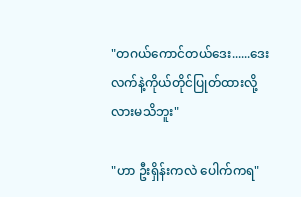"တဂယ်ကောင်တယ်ဒေး......ဒေးလက်နဲ့ကိုယ်တိုင်ပြုတ်ထားလို့လားမသိဘူး"

"ဟာ ဦးရှိန်းကလဲ ပေါက်ကရ"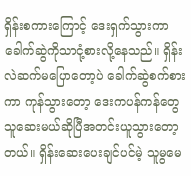ရှိန်းစကားကြောင့် ဒေးရှက်သွားကာ ခေါက်ဆွဲကိုသာငုံ့စားလို့နေသည်။ ရှိန်းလဲဆက်မပြောတော့ပဲ ခေါက်ဆွဲစက်စားကာ ကုန်သွားတော့ ဒေးကပန်ကန်တွေသူဆေးမယ်ဆိုပြီအတင်းယူသွားတော့တယ်။ ရှိန်းဆေးပေးချင်ပင်မဲ့ သူမွမေ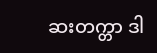ဆးတက္တာ ဒါ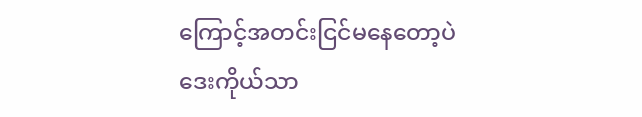ကြောင့်အတင်းငြင်မနေတော့ပဲ ဒေးကိုယ်သာ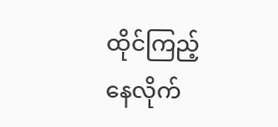ထိုင်ကြည့်နေလိုက်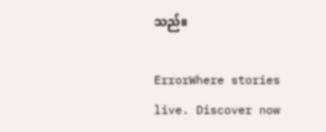သည်။

ErrorWhere stories live. Discover now